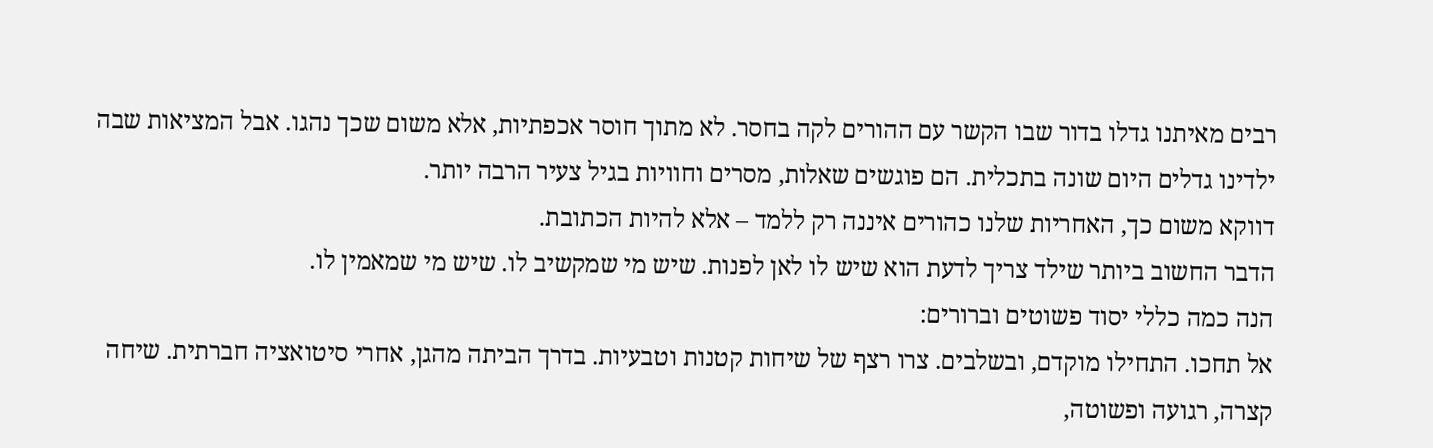רבים מאיתנו גדלו בדור שבו הקשר עם ההורים לקה בחסר. לא מתוך חוסר אכפתיות, אלא משום שכך נהגו. אבל המציאות שבה ילדינו גדלים היום שונה בתכלית. הם פוגשים שאלות, מסרים וחוויות בגיל צעיר הרבה יותר.
דווקא משום כך, האחריות שלנו כהורים איננה רק ללמד – אלא להיות הכתובת.
הדבר החשוב ביותר שילד צריך לדעת הוא שיש לו לאן לפנות. שיש מי שמקשיב לו. שיש מי שמאמין לו.
הנה כמה כללי יסוד פשוטים וברורים:
אל תחכו. התחילו מוקדם, ובשלבים. צרו רצף של שיחות קטנות וטבעיות. בדרך הביתה מהגן, אחרי סיטואציה חברתית. שיחה קצרה, רגועה ופשוטה,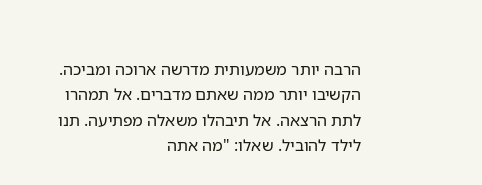הרבה יותר משמעותית מדרשה ארוכה ומביכה.
הקשיבו יותר ממה שאתם מדברים. אל תמהרו לתת הרצאה. אל תיבהלו משאלה מפתיעה. תנו לילד להוביל. שאלו: "מה אתה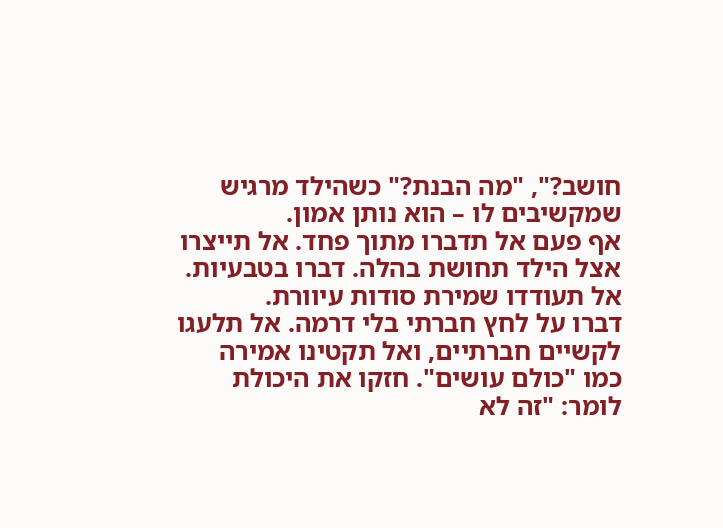חושב?", "מה הבנת?" כשהילד מרגיש שמקשיבים לו – הוא נותן אמון.
אף פעם אל תדברו מתוך פחד. אל תייצרו אצל הילד תחושת בהלה. דברו בטבעיות. אל תעודדו שמירת סודות עיוורת.
דברו על לחץ חברתי בלי דרמה. אל תלעגו לקשיים חברתיים, ואל תקטינו אמירה כמו "כולם עושים". חזקו את היכולת לומר: "זה לא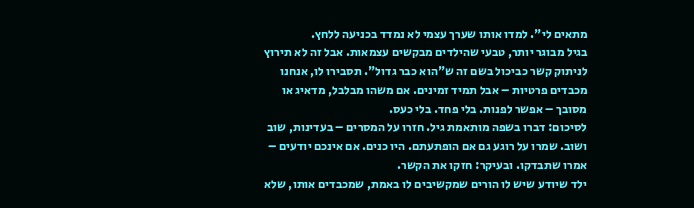מתאים לי". למדו אותו שערך עצמי לא נמדד בכניעה ללחץ.
בגיל מבוגר יותר, טבעי שהילדים מבקשים עצמאות. אבל זה לא תירוץ לניתוק קשר כביכול בשם זה ש"הוא כבר גדול". תסבירו לו, אנחנו מכבדים פרטיות – אבל תמיד זמינים. אם משהו מבלבל, מדאיג או מסובך – אפשר לפנות. בלי פחד. בלי כעס.
לסיכום: דברו בשפה מותאמת גיל. חזרו על המסרים – בעדינות, שוב ושוב. שמרו על רוגע גם אם הופתעתם. היו כנים. אם אינכם יודעים – אמרו שתבדקו. ובעיקר: חזקו את הקשר.
ילד שיודע שיש לו הורים שמקשיבים לו באמת, שמכבדים אותו, שלא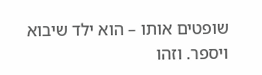שופטים אותו – הוא ילד שיבוא ויספר. וזהו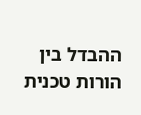ההבדל בין הורות טכנית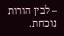– לבין הורות נוכחת.